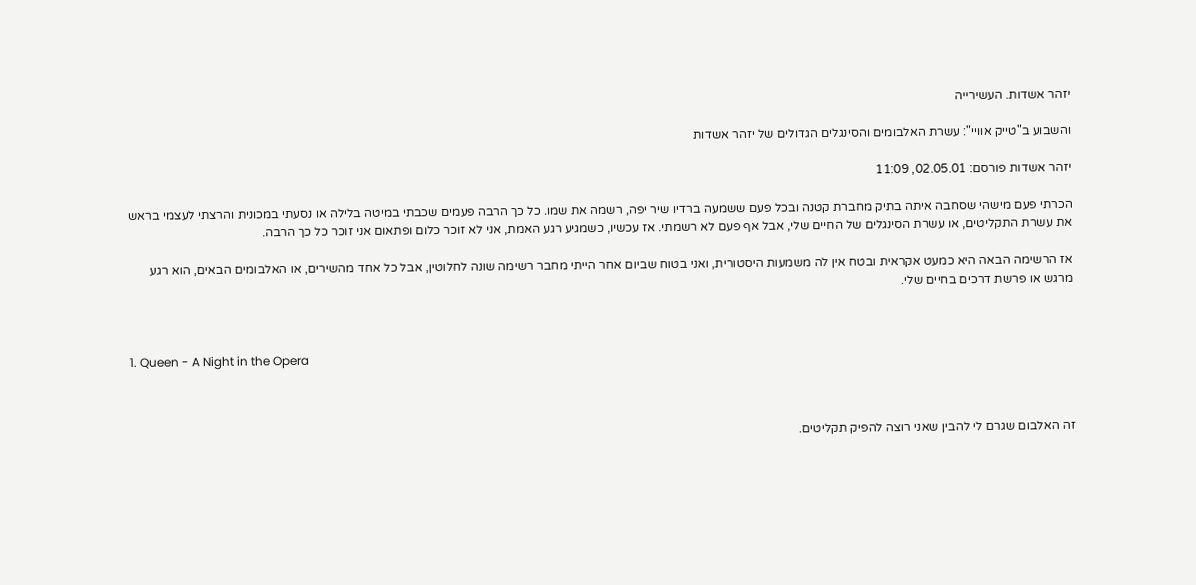יזהר אשדות. העשירייה

והשבוע ב"טייק אוויי": עשרת האלבומים והסינגלים הגדולים של יזהר אשדות

יזהר אשדות פורסם: 02.05.01, 11:09

הכרתי פעם מישהי שסחבה איתה בתיק מחברת קטנה ובכל פעם ששמעה ברדיו שיר יפה, רשמה את שמו. כל כך הרבה פעמים שכבתי במיטה בלילה או נסעתי במכונית והרצתי לעצמי בראש את עשרת התקליטים, או עשרת הסינגלים של החיים שלי, אבל אף פעם לא רשמתי. אז עכשיו, כשמגיע רגע האמת, אני לא זוכר כלום ופתאום אני זוכר כל כך הרבה.

אז הרשימה הבאה היא כמעט אקראית ובטח אין לה משמעות היסטורית, ואני בטוח שביום אחר הייתי מחבר רשימה שונה לחלוטין, אבל כל אחד מהשירים, או האלבומים הבאים, הוא רגע מרגש או פרשת דרכים בחיים שלי.



1. Queen - A Night in the Opera



זה האלבום שגרם לי להבין שאני רוצה להפיק תקליטים.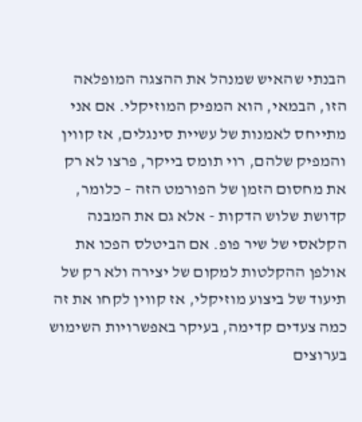הבנתי שהאיש שמנהל את ההצגה המופלאה הזו, הבמאי, הוא המפיק המוזיקלי. אם אני מתייחס לאמנות של עשיית סינגלים, אז קווין והמפיק שלהם, רוי תומס בייקר, פרצו לא רק את מחסום הזמן של הפורמט הזה – כלומר, קדושת שלוש הדקות - אלא גם את המבנה הקלאסי של שיר פופ. אם הביטלס הפכו את אולפן ההקלטות למקום של יצירה ולא רק של תיעוד של ביצוע מוזיקלי, אז קווין לקחו את זה כמה צעדים קדימה, בעיקר באפשרויות השימוש בערוצים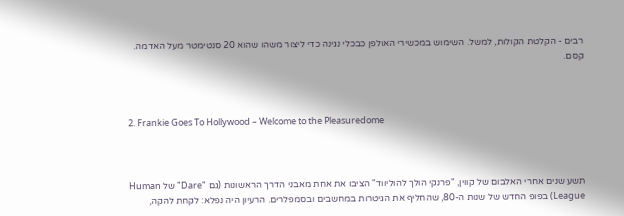רבים - הקלטת הקולות, למשל. השימוש במכשירי האולפן כבכלי נגינה כדי ליצור משהו שהוא 20 סנטימטר מעל האדמה. קסם.



2. Frankie Goes To Hollywood – Welcome to the Pleasuredome



תשע שנים אחרי האלבום של קווין, "פרנקי הולך להוליווד" הציבו את אחת מאבני הדרך הראשונות (גם "Dare" של Human League) בפופ החדש של שנות ה-80, שהחליף את הגיטרות במחשבים ובסמפלרים. הרעיון היה נפלא: לקחת להקה,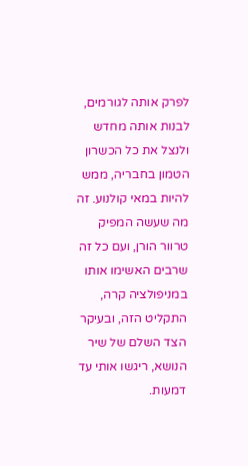לפרק אותה לגורמים, לבנות אותה מחדש ולנצל את כל הכשרון הטמון בחבריה, ממש להיות במאי קולנוע. זה מה שעשה המפיק טרוור הורן, ועם כל זה שרבים האשימו אותו במניפולציה קרה, התקליט הזה, ובעיקר הצד השלם של שיר הנושא, ריגשו אותי עד דמעות.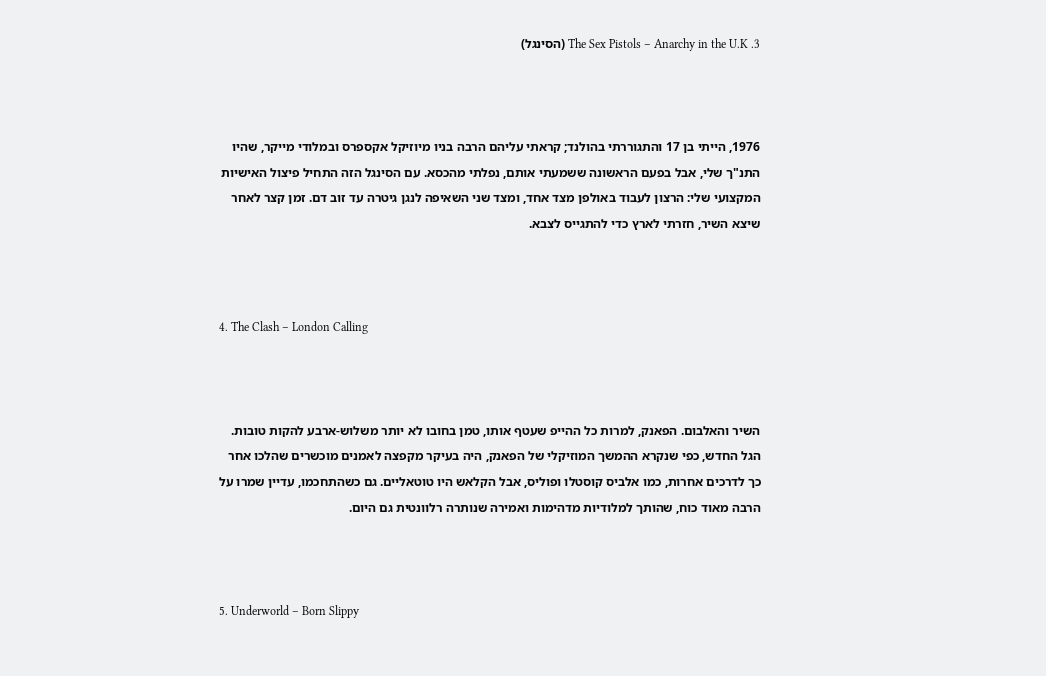3. The Sex Pistols – Anarchy in the U.K (הסינגל)



1976, הייתי בן 17 והתגוררתי בהולנד; קראתי עליהם הרבה בניו מיוזיקל אקספרס ובמלודי מייקר, שהיו התנ"ך שלי, אבל בפעם הראשונה ששמעתי אותם, נפלתי מהכסא. עם הסינגל הזה התחיל פיצול האישיות המקצועי שלי: הרצון לעבוד באולפן מצד אחד, ומצד שני השאיפה לנגן גיטרה עד זוב דם. זמן קצר לאחר שיצא השיר, חזרתי לארץ כדי להתגייס לצבא.



4. The Clash – London Calling



השיר והאלבום. הפאנק, למרות כל ההייפ שעטף אותו, טמן בחובו לא יותר משלוש-ארבע להקות טובות. הגל החדש, כפי שנקרא ההמשך המוזיקלי של הפאנק, היה בעיקר מקפצה לאמנים מוכשרים שהלכו אחר כך לדרכים אחרות, כמו אלביס קוסטלו ופוליס, אבל הקלאש היו טוטאליים. גם כשהתחכמו, עדיין שמרו על הרבה מאוד כוח, שהותך למלודיות מדהימות ואמירה שנותרה רלוונטית גם היום.



5. Underworld – Born Slippy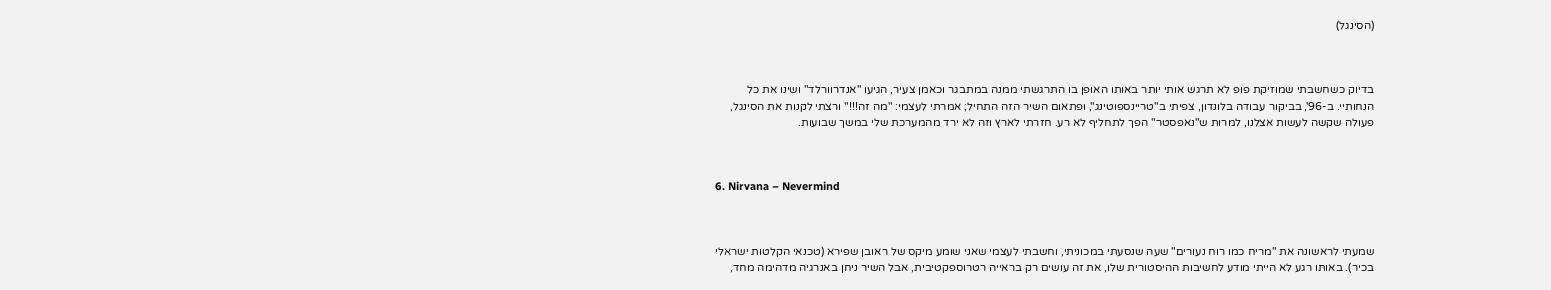(הסינגל)



בדיוק כשחשבתי שמוזיקת פופ לא תרגש אותי יותר באותו האופן בו התרגשתי ממנה במתבגר וכאמן צעיר, הגיעו "אנדרוורלד" ושינו את כל הנחותיי. ב-96', בביקור עבודה בלונדון, צפיתי ב"טריינספוטינג", ופתאום השיר הזה התחיל; אמרתי לעצמי: "מה זה!!!" ורצתי לקנות את הסינגל, פעולה שקשה לעשות אצלנו, למרות ש"נאפסטר" הפך לתחליף לא רע. חזרתי לארץ וזה לא ירד מהמערכת שלי במשך שבועות.



6. Nirvana – Nevermind



שמעתי לראשונה את "מריח כמו רוח נעורים" שעה שנסעתי במכוניתי, וחשבתי לעצמי שאני שומע מיקס של ראובן שפירא (טכנאי הקלטות ישראלי בכיר). באותו רגע לא הייתי מודע לחשיבות ההיסטורית שלו, את זה עושים רק בראייה רטרוספקטיבית, אבל השיר ניחן באנרגיה מדהימה מחד,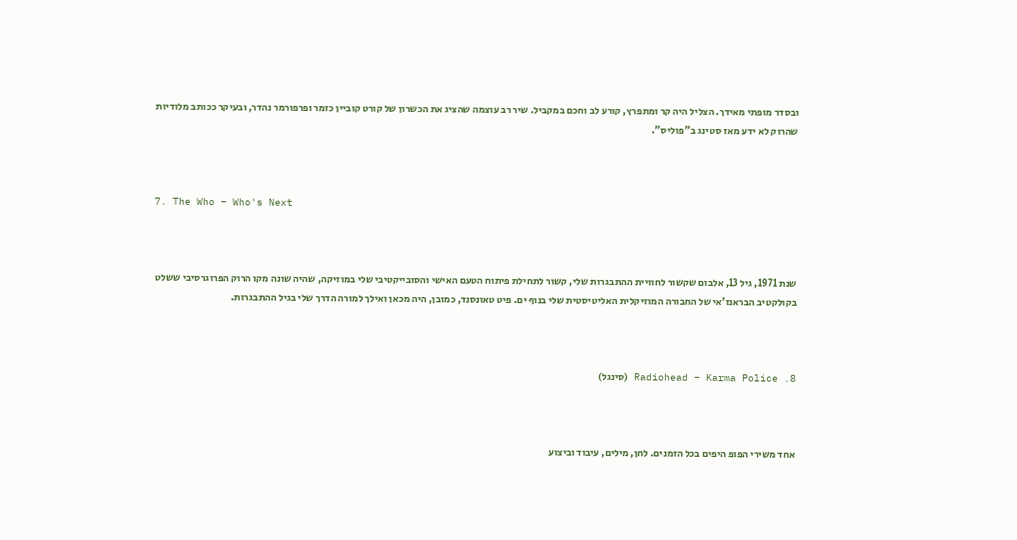ובסדר מופתי מאידך. הצליל היה קר ומתפרץ, קורע לב וחכם במקביל. שיר רב עוצמה שהציג את הכשרון של קורט קוביין כזמר ופרפורמר נהדר, ובעיקר ככותב מלודיות שהרוק לא ידע מאז סטינג ב"פוליס".



7. The Who – Who's Next



שנת 1971, גיל 13, אלבום שקשור לחוויית ההתבגרות שלי, קשור לתחילת פיתוח הטעם האישי והסובייקטיבי שלי במוזיקה, שהיה שונה מקו הרוק הפרוגרסיבי ששלט בקולקטיב הבראנז'אי של החבורה המוזיקלית האליטיסטית שלי בנוף ים. פיט טאונסנד, כמובן, היה מכאן ואילך למורה הדרך שלי בגיל ההתבגרות.



8. Radiohead – Karma Police (סינגל)



אחד משירי הפופ היפים בכל הזמנים. לחן, מילים, עיבוד וביצוע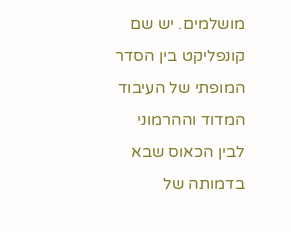מושלמים. יש שם קונפליקט בין הסדר המופתי של העיבוד המדוד וההרמוני לבין הכאוס שבא בדמותה של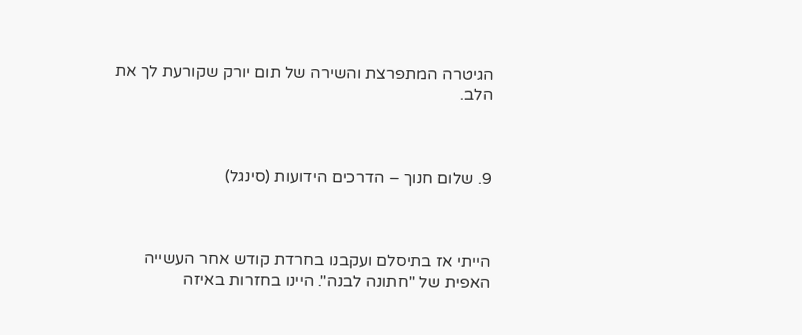הגיטרה המתפרצת והשירה של תום יורק שקורעת לך את הלב.



9. שלום חנוך – הדרכים הידועות (סינגל)



הייתי אז בתיסלם ועקבנו בחרדת קודש אחר העשייה האפית של "חתונה לבנה". היינו בחזרות באיזה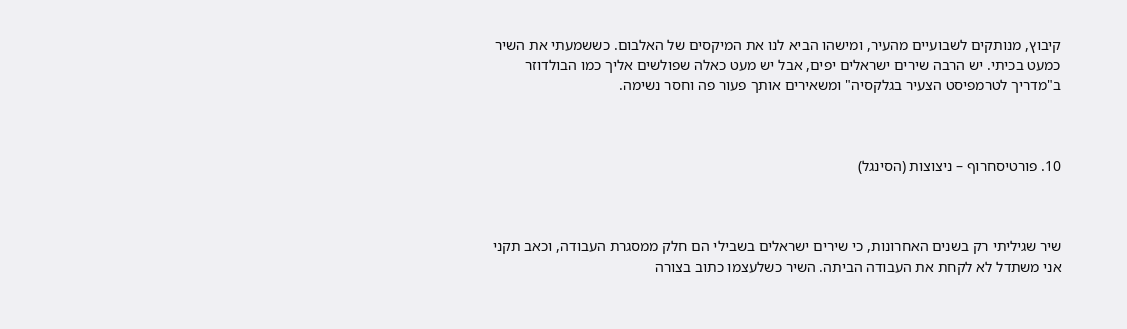קיבוץ, מנותקים לשבועיים מהעיר, ומישהו הביא לנו את המיקסים של האלבום. כששמעתי את השיר כמעט בכיתי. יש הרבה שירים ישראלים יפים, אבל יש מעט כאלה שפולשים אליך כמו הבולדוזר ב"מדריך לטרמפיסט הצעיר בגלקסיה" ומשאירים אותך פעור פה וחסר נשימה.



10. פורטיסחרוף – ניצוצות (הסינגל)



שיר שגיליתי רק בשנים האחרונות, כי שירים ישראלים בשבילי הם חלק ממסגרת העבודה, וכאב תקני אני משתדל לא לקחת את העבודה הביתה. השיר כשלעצמו כתוב בצורה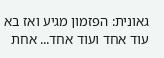גאונית: הפזמון מגיע ואז בא עוד אחד ועוד אחד... אחת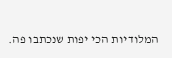המלודיות הכי יפות שנכתבו פה.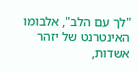"לך עם הלב", אלבומו האינטרנט של יזהר אשדות,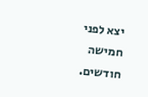יצא לפני חמישה חודשים.